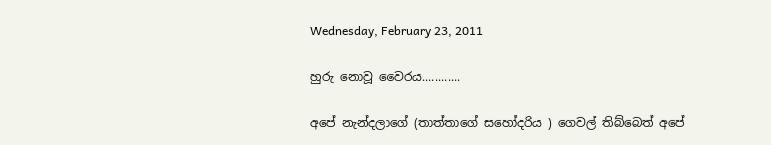Wednesday, February 23, 2011

හුරු නොවූ වෛරය............

අපේ නැන්දලාගේ (තාත්තාගේ සහෝදරිය ) ගෙවල් තිබ්බෙත් අපේ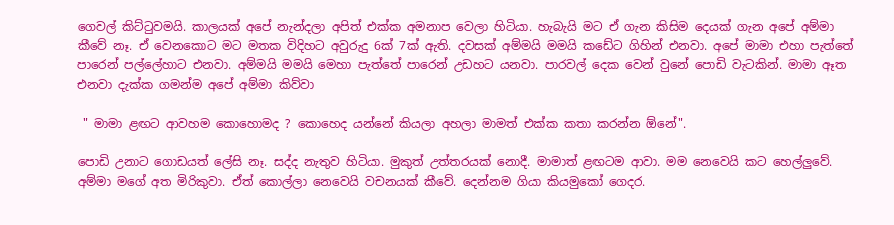ගෙවල් කිට්ටුවමයි. කාලයක් අපේ නැන්දලා අපිත් එක්ක අමනාප වෙලා හිටියා. හැබැයි මට ඒ ගැන කිසිම දෙයක් ගැන අපේ අම්මා කීවේ නෑ. ඒ වෙනකොට මට මතක විදිහට අවුරුදු 6ක් 7ක් ඇති. දවසක් අම්මයි මමයි කඩේට ගිහින් එනවා. අපේ මාමා එහා පැත්තේ පාරෙන් පල්ලේහාට එනවා. අම්මයි මමයි මෙහා පැත්තේ පාරෙන් උඩහට යනවා. පාරවල් දෙක වෙන් වුනේ පොඩි වැටකින්. මාමා ඈත එනවා දැක්ක ගමන්ම අපේ අම්මා කිව්වා

 " මාමා ළඟට ආවහම කොහොමද ? කොහෙද යන්නේ කියලා අහලා මාමත් එක්ක කතා කරන්න ඕනේ".

පොඩි උනාට ගොඩයත් ලේසි නෑ. සද්ද නැතුව හිටියා. මුකුත් උත්තරයක් නොදී. මාමාත් ළඟටම ආවා. මම නෙවෙයි කට හෙල්ලුවේ. අම්මා මගේ අත මිරිකුවා. ඒත් කොල්ලා නෙවෙයි වචනයක් කීවේ. දෙන්නම ගියා කියමුකෝ ගෙදර.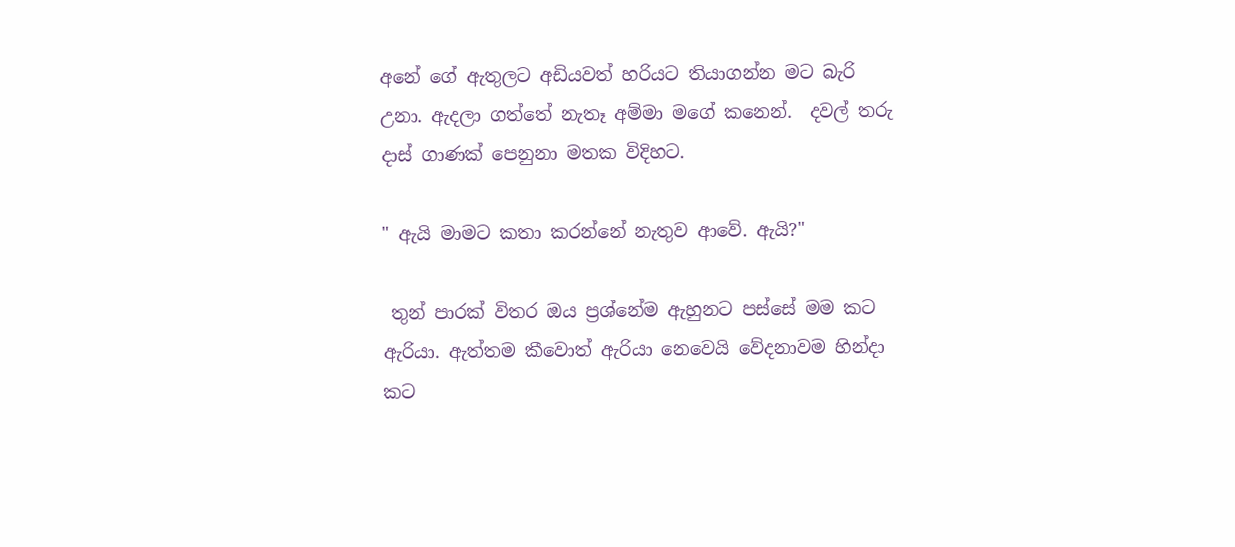අනේ ගේ ඇතුලට අඩියවත් හරියට තියාගන්න මට බැරි උනා. ඇදලා ගත්තේ නැතෑ අම්මා මගේ කනෙන්.  දවල් තරු දාස් ගාණක් පෙනුනා මතක විදිහට.

" ඇයි මාමට කතා කරන්නේ නැතුව ආවේ. ඇයි?"

 තුන් පාරක් විතර ඔය ප්‍රශ්නේම ඇහුනට පස්සේ මම කට ඇරියා. ඇත්තම කීවොත් ඇරියා නෙවෙයි වේදනාවම හින්දා කට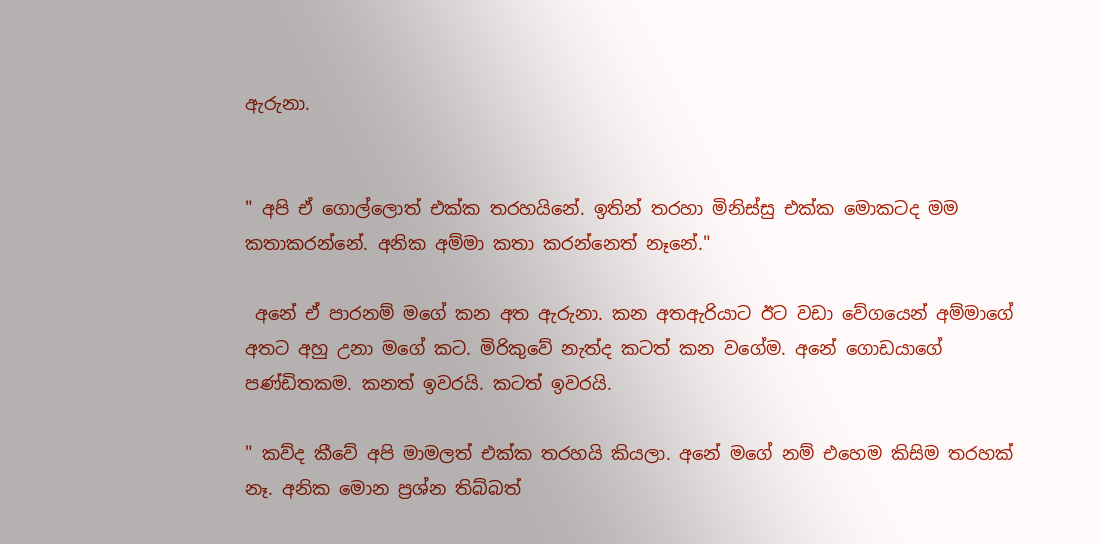ඇරුනා.


" අපි ඒ ගොල්ලොත් එක්ක තරහයිනේ. ඉතින් තරහා මිනිස්සු එක්ක මොකටද මම කතාකරන්නේ. අනික අම්මා කතා කරන්නෙත් නෑනේ."

 අනේ ඒ පාරනම් මගේ කන අත ඇරුනා. කන අතඇරියාට ඊට වඩා වේගයෙන් අම්මාගේ අතට අහු උනා මගේ කට. මිරිකුවේ නැත්ද කටත් කන වගේම. අනේ ගොඩයාගේ පණ්ඩිතකම. කනත් ඉවරයි. කටත් ඉවරයි.

" කව්ද කීවේ අපි මාමලත් එක්ක තරහයි කියලා. අනේ මගේ නම් එහෙම කිසිම තරහක් නෑ. අනික මොන ප්‍රශ්න තිබ්බත්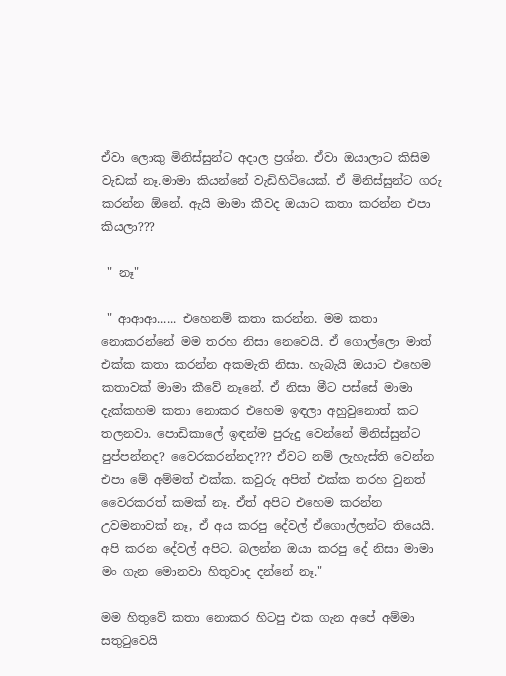ඒවා ලොකු මිනිස්සුන්ට අදාල ප්‍රශ්න. ඒවා ඔයාලාට කිසිම වැඩක් නෑ.මාමා කියන්නේ වැඩිහිටියෙක්. ඒ මිනිස්සුන්ට ගරු කරන්න ඕනේ. ඇයි මාමා කීවද ඔයාට කතා කරන්න එපා කියලා???

 " නෑ"

 " ආආආ...... එහෙනම් කතා කරන්න. මම කතා නොකරන්නේ මම තරහ නිසා නෙවෙයි. ඒ ගොල්ලො මාත් එක්ක කතා කරන්න අකමැති නිසා. හැබැයි ඔයාට එහෙම කතාවක් මාමා කීවේ නෑනේ. ඒ නිසා මීට පස්සේ මාමා දැක්කහම කතා නොකර එහෙම ඉඳලා අහුවුනොත් කට තලනවා. පොඩිකාලේ ඉඳන්ම පුරුදු වෙන්නේ මිනිස්සුන්ට පුප්පන්නද? වෛරකරන්නද??? ඒවට නම් ලැහැස්ති වෙන්න එපා මේ අම්මත් එක්ක. කවුරු අපිත් එක්ක තරහ වුනත් වෛරකරත් කමක් නෑ. ඒත් අපිට එහෙම කරන්න උවමනාවක් නෑ, ඒ අය කරපු දේවල් ඒගොල්ලන්ට තියෙයි. අපි කරන දේවල් අපිට. බලන්න ඔයා කරපු දේ නිසා මාමා මං ගැන මොනවා හිතුවාද දන්නේ නෑ."

මම හිතුවේ කතා නොකර හිටපු එක ගැන අපේ අම්මා සතුටුවෙයි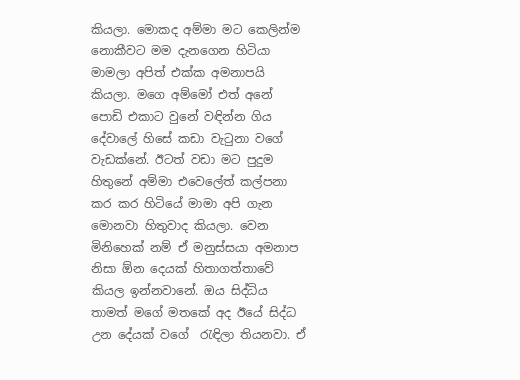කියලා. මොකද අම්මා මට කෙලින්ම නොකීවට මම දැනගෙන හිටියා මාමලා අපිත් එක්ක අමනාපයි කියලා. මගෙ අම්මෝ එත් අනේ පොඩි එකාට වුනේ වඳින්න ගිය දේවාලේ හිසේ කඩා වැටුනා වගේ වැඩක්නේ. ඊටත් වඩා මට පුදුම හිතුනේ අම්මා එවෙලේත් කල්පනා කර කර හිටියේ මාමා අපි ගැන මොනවා හිතුවාද කියලා. වෙන මිනිහෙක් නම් ඒ මනුස්සයා අමනාප නිසා ඕන දෙයක් හිතාගත්තාවේ කියල ඉන්නවානේ. ඔය සිද්ධිය තාමත් මගේ මතකේ අද ඊයේ සිද්ධ උන දේයක් වගේ  රැඳිලා තියනවා. ඒ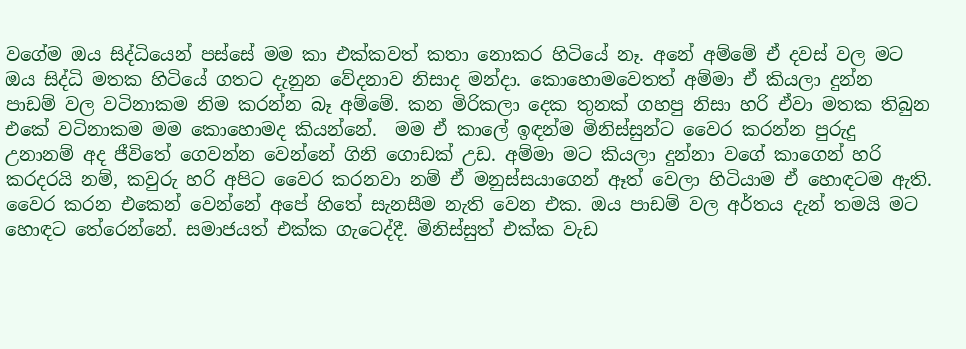වගේම ඔය සිද්ධියෙන් පස්සේ මම කා එක්කවත් කතා නොකර හිටියේ නෑ. අනේ අම්මේ ඒ දවස් වල මට ඔය සිද්ධි මතක හිටියේ ගතට දැනුන වේදනාව නිසාද මන්දා. කොහොමවෙතත් අම්මා ඒ කියලා දුන්න පාඩම් වල වටිනාකම නිම කරන්න බෑ අම්මේ. කන මිරිකලා දෙක තුනක් ගහපු නිසා හරි ඒවා මතක තිබුන එකේ වටිනාකම මම කොහොමද කියන්නේ.  මම ඒ කාලේ ඉඳන්ම මිනිස්සුන්ට වෛර කරන්න පුරුදු උනානම් අද ජීවිතේ ගෙවන්න වෙන්නේ ගිනි ගොඩක් උඩ. අම්මා මට කියලා දුන්නා වගේ කාගෙන් හරි කරදරයි නම්, කවුරු හරි අපිට වෛර කරනවා නම් ඒ මනුස්සයාගෙන් ඈත් වෙලා හිටියාම ඒ හොඳටම ඇති. වෛර කරන එකෙන් වෙන්නේ අපේ හිතේ සැනසීම නැති වෙන එක. ඔය පාඩම් වල අර්තය දැන් තමයි මට හොඳට තේරෙන්නේ. සමාජයත් එක්ක ගැටෙද්දී. මිනිස්සුත් එක්ක වැඩ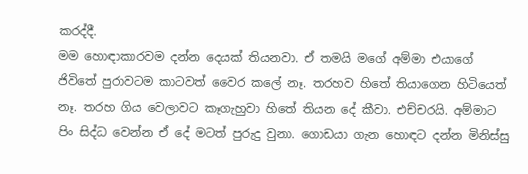කරද්දී.
මම හොඳාකාරවම දන්න දෙයක් තියනවා. ඒ තමයි මගේ අම්මා එයාගේ ජිවිතේ පුරාවටම කාටවත් වෛර කලේ නෑ. තරහව හිතේ තියාගෙන හිටියෙත් නෑ. තරහ ගිය වෙලාවට කෑගැහුවා හිතේ තියන දේ කීවා. එච්චරයි. අම්මාට පිං සිද්ධ වෙන්න ඒ දේ මටත් පුරුදු වුනා. ගොඩයා ගැන හොඳට දන්න මිනිස්සු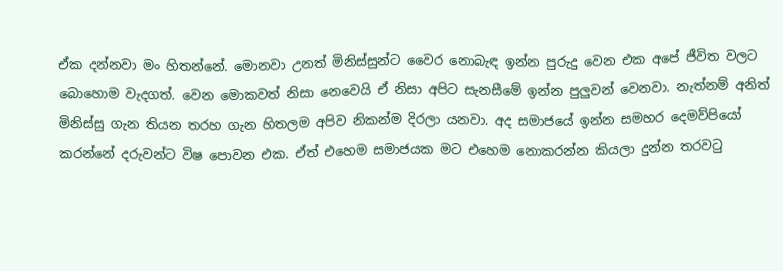ඒක දන්නවා මං හිතන්නේ. මොනවා උනත් මිනිස්සුන්ට වෛර නොබැඳ ඉන්න පුරුදු වෙන එක අපේ ජීවිත වලට බොහොම වැදගත්. වෙන මොකවත් නිසා නෙවෙයි ඒ නිසා අපිට සැනසීමේ ඉන්න පුලුවන් වෙනවා. නැත්නම් අනිත් මිනිස්සු ගැන තියන තරහ ගැන හිතලම අපිව නිකන්ම දිරලා යනවා. අද සමාජයේ ඉන්න සමහර දෙමව්පියෝ කරන්නේ දරුවන්ට විෂ පොවන එක. ඒත් එහෙම සමාජයක මට එහෙම නොකරන්න කියලා දුන්න තරවටු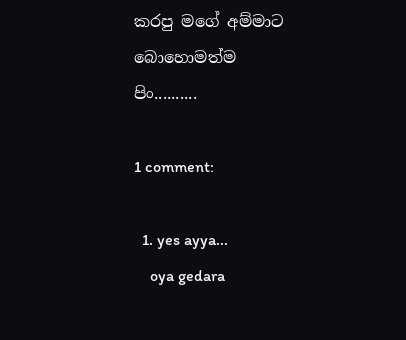කරපු මගේ අම්මාට බොහොමත්ම පිං..........

1 comment:

  1. yes ayya...
    oya gedara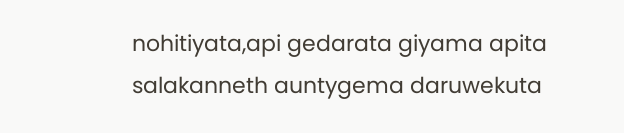nohitiyata,api gedarata giyama apita salakanneth auntygema daruwekuta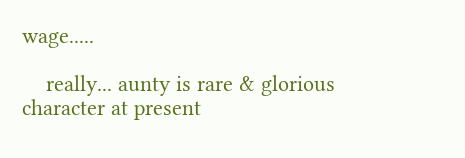wage.....

    really... aunty is rare & glorious character at present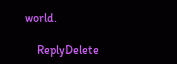world.

    ReplyDelete